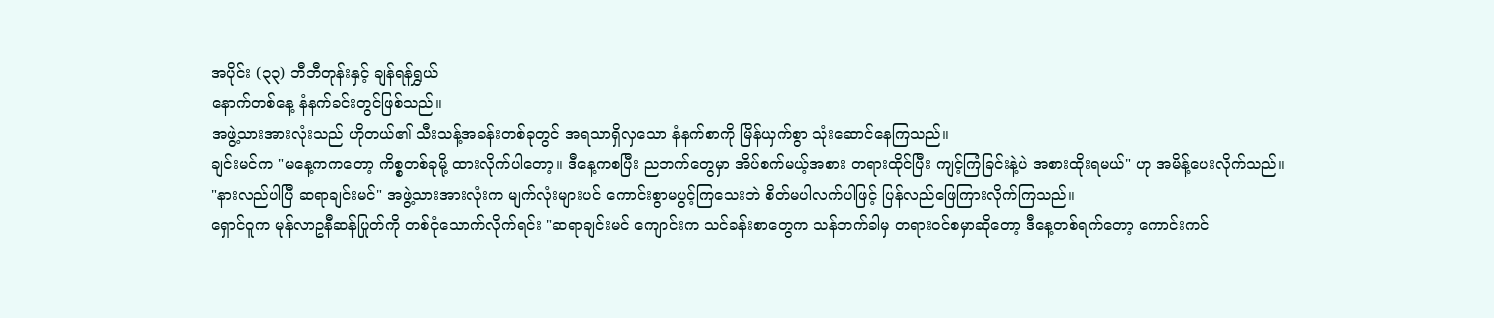အပိုင်း (၃၃) ဘီဘီတုန်းနှင့် ချန်ရန်ရွှယ်
နောက်တစ်နေ့ နံနက်ခင်းတွင်ဖြစ်သည်။
အဖွဲ့သားအားလုံးသည် ဟိုတယ်၏ သီးသန့်အခန်းတစ်ခုတွင် အရသာရှိလှသော နံနက်စာကို မြိန်ယှက်စွာ သုံးဆောင်နေကြသည်။
ချင်းမင်က "မနေ့ကကတော့ ကိစ္စတစ်ခုမို့ ထားလိုက်ပါတော့။ ဒီနေ့ကစပြီး ညဘက်တွေမှာ အိပ်စက်မယ့်အစား တရားထိုင်ပြီး ကျင့်ကြံခြင်းနဲ့ပဲ အစားထိုးရမယ်" ဟု အမိန့်ပေးလိုက်သည်။
"နားလည်ပါပြီ ဆရာချင်းမင်" အဖွဲ့သားအားလုံးက မျက်လုံးများပင် ကောင်းစွာမပွင့်ကြသေးဘဲ စိတ်မပါလက်ပါဖြင့် ပြန်လည်ဖြေကြားလိုက်ကြသည်။
ရှောင်ဝူက မုန်လာဥနီဆန်ပြုတ်ကို တစ်ငုံသောက်လိုက်ရင်း "ဆရာချင်းမင် ကျောင်းက သင်ခန်းစာတွေက သန်ဘက်ခါမှ တရားဝင်စမှာဆိုတော့ ဒီနေ့တစ်ရက်တော့ ကောင်းကင်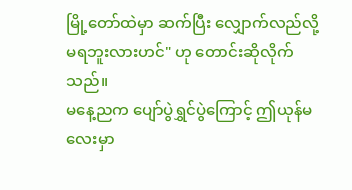မြို့တော်ထဲမှာ ဆက်ပြီး လျှောက်လည်လို့ မရဘူးလားဟင်" ဟု တောင်းဆိုလိုက်သည်။
မနေ့ညက ပျော်ပွဲရွှင်ပွဲကြောင့် ဤယုန်မလေးမှာ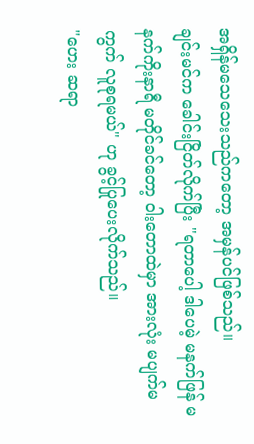အရှိန်မသေသေးသည်ကတော့ အမှန်ပင်ဖြစ်သည်။
ချင်းမင်က ခေါင်းငြိတ်လိုက်ပြီး "ရတာပေါ့ ဒါပေမဲ့ မနက်ဖြန် မနက်ကိုးနာရီ မတိုင်ခင်တော့ ဝါးတောထဲမှာ အားလုံး မပျက်မကွက် လူစုရမယ်" ဟု ခွင့်ပြုပေးလိုက်သည်။
"ဟေး ဆရာ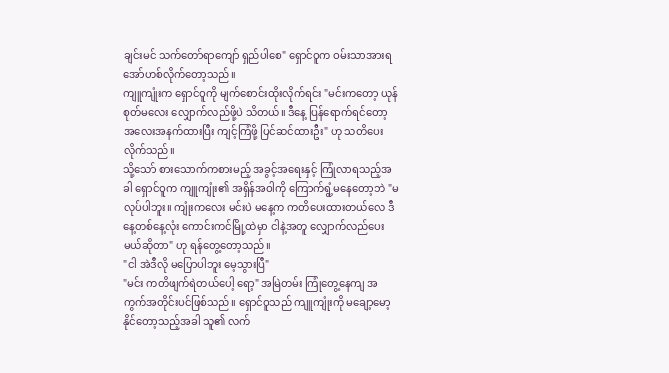ချင်းမင် သက်တော်ရာကျော် ရှည်ပါစေ" ရှောင်ဝူက ဝမ်းသာအားရ အော်ဟစ်လိုက်တော့သည်။
ကျူကျုံးက ရှောင်ဝူကို မျက်စောင်းထိုးလိုက်ရင်း "မင်းကတော့ ယုန်စုတ်မလေး လျှောက်လည်ဖို့ပဲ သိတယ်။ ဒီနေ့ ပြန်ရောက်ရင်တော့ အလေးအနက်ထားပြီး ကျင့်ကြံဖို့ ပြင်ဆင်ထားဦး" ဟု သတိပေးလိုက်သည်။
သို့သော် စားသောက်ကစားမည့် အခွင့်အရေးနှင့် ကြုံလာရသည့်အခါ ရှောင်ဝူက ကျူကျုံး၏ အရှိန်အဝါကို ကြောက်ရွံ့မနေတော့ဘဲ "မလုပ်ပါဘူး။ ကျုံးကလေး မင်းပဲ မနေ့က ကတိပေးထားတယ်လေ ဒီနေ့တစ်နေ့လုံး ကောင်းကင်မြို့ထဲမှာ ငါနဲ့အတူ လျှောက်လည်ပေးမယ်ဆိုတာ" ဟု ရန်တွေ့တော့သည်။
"ငါ အဲဒီလို မပြောပါဘူး မေ့သွားပြီ"
"မင်း ကတိဖျက်ရဲတယ်ပေါ့ ရော့" အမြဲတမ်း ကြုံတွေ့နေကျ အကွက်အတိုင်းပင်ဖြစ်သည်။ ရှောင်ဝူသည် ကျူကျုံးကို မချော့မော့နိုင်တော့သည့်အခါ သူ၏ လက်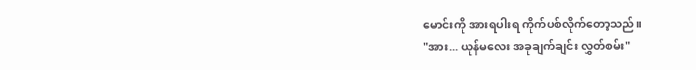မောင်းကို အားရပါးရ ကိုက်ပစ်လိုက်တော့သည်။
"အား... ယုန်မလေး အခုချက်ချင်း လွှတ်စမ်း"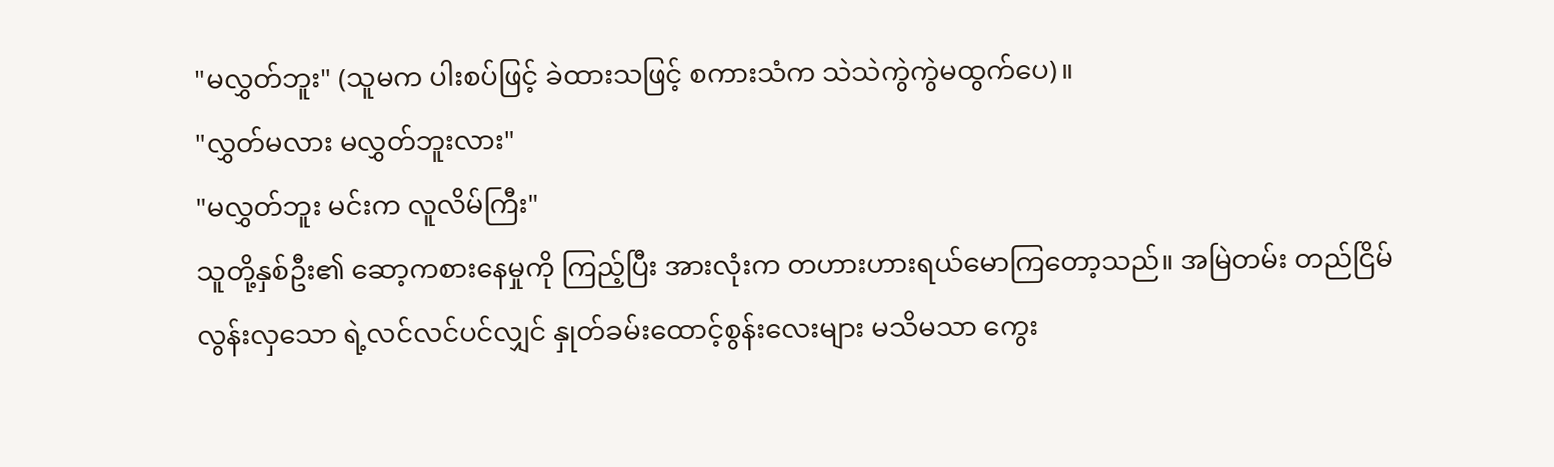"မလွှတ်ဘူး" (သူမက ပါးစပ်ဖြင့် ခဲထားသဖြင့် စကားသံက သဲသဲကွဲကွဲမထွက်ပေ)။
"လွှတ်မလား မလွှတ်ဘူးလား"
"မလွှတ်ဘူး မင်းက လူလိမ်ကြီး"
သူတို့နှစ်ဦး၏ ဆော့ကစားနေမှုကို ကြည့်ပြီး အားလုံးက တဟားဟားရယ်မောကြတော့သည်။ အမြဲတမ်း တည်ငြိမ်လွန်းလှသော ရဲ့လင်လင်ပင်လျှင် နှုတ်ခမ်းထောင့်စွန်းလေးများ မသိမသာ ကွေး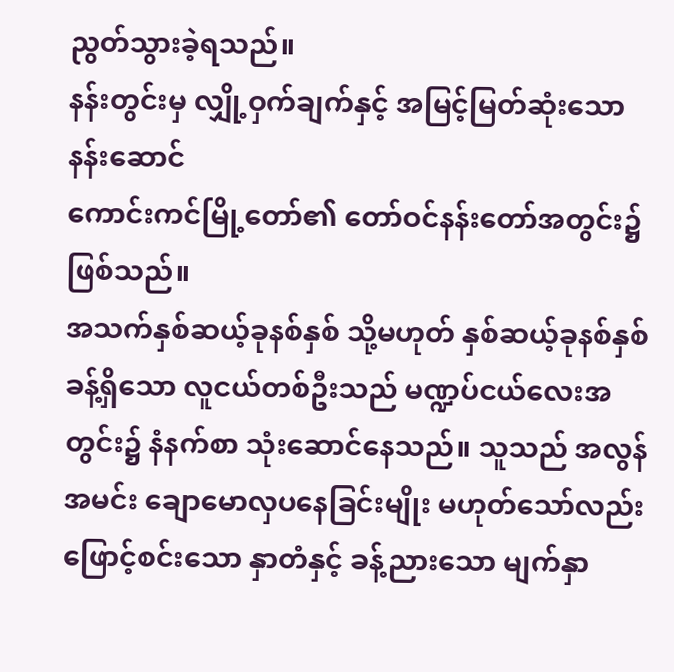ညွတ်သွားခဲ့ရသည်။
နန်းတွင်းမှ လျှို့ဝှက်ချက်နှင့် အမြင့်မြတ်ဆုံးသော နန်းဆောင်
ကောင်းကင်မြို့တော်၏ တော်ဝင်နန်းတော်အတွင်း၌ဖြစ်သည်။
အသက်နှစ်ဆယ့်ခုနစ်နှစ် သို့မဟုတ် နှစ်ဆယ့်ခုနစ်နှစ်ခန့်ရှိသော လူငယ်တစ်ဦးသည် မဏ္ဍပ်ငယ်လေးအတွင်း၌ နံနက်စာ သုံးဆောင်နေသည်။ သူသည် အလွန်အမင်း ချောမောလှပနေခြင်းမျိုး မဟုတ်သော်လည်း ဖြောင့်စင်းသော နှာတံနှင့် ခန့်ညားသော မျက်နှာ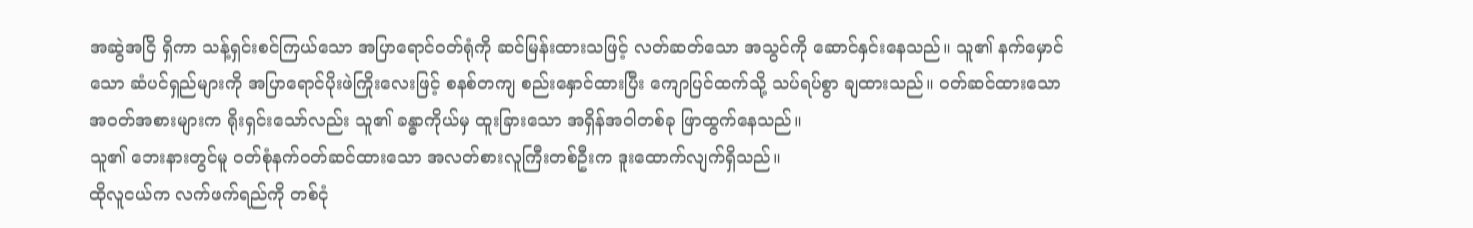အဆွဲအငြိ ရှိကာ သန့်ရှင်းစင်ကြယ်သော အပြာရောင်ဝတ်ရုံကို ဆင်မြန်းထားသဖြင့် လတ်ဆတ်သော အသွင်ကို ဆောင်နှင်းနေသည်။ သူ၏ နက်မှောင်သော ဆံပင်ရှည်များကို အပြာရောင်ပိုးဖဲကြိုးလေးဖြင့် စနစ်တကျ စည်းနှောင်ထားပြီး ကျောပြင်ထက်သို့ သပ်ရပ်စွာ ချထားသည်။ ဝတ်ဆင်ထားသော အဝတ်အစားများက ရိုးရှင်းသော်လည်း သူ၏ ခန္ဓာကိုယ်မှ ထူးခြားသော အရှိန်အဝါတစ်ခု ဖြာထွက်နေသည်။
သူ၏ ဘေးနားတွင်မူ ဝတ်စုံနက်ဝတ်ဆင်ထားသော အလတ်စားလူကြီးတစ်ဦးက ဒူးထောက်လျက်ရှိသည်။
ထိုလူငယ်က လက်ဖက်ရည်ကို တစ်ငုံ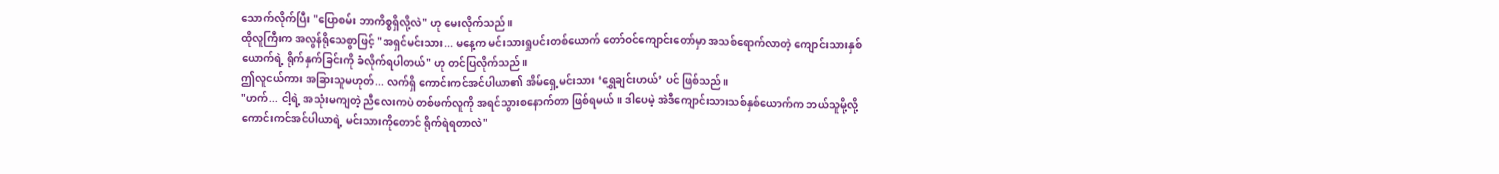သောက်လိုက်ပြီး "ပြောစမ်း ဘာကိစ္စရှိလို့လဲ" ဟု မေးလိုက်သည်။
ထိုလူကြီးက အလွန်ရိုသေစွာဖြင့် "အရှင်မင်းသား... မနေ့က မင်းသားရှုပင်းတစ်ယောက် တော်ဝင်ကျောင်းတော်မှာ အသစ်ရောက်လာတဲ့ ကျောင်းသားနှစ်ယောက်ရဲ့ ရိုက်နှက်ခြင်းကို ခံလိုက်ရပါတယ်" ဟု တင်ပြလိုက်သည်။
ဤလူငယ်ကား အခြားသူမဟုတ်... လက်ရှိ ကောင်းကင်အင်ပါယာ၏ အိမ်ရှေ့မင်းသား ‘ရွှေချင်းဟယ်’ ပင် ဖြစ်သည်။
"ဟက်... ငါ့ရဲ့ အသုံးမကျတဲ့ ညီလေးကပဲ တစ်ဖက်လူကို အရင်သွားစနောက်တာ ဖြစ်ရမယ်။ ဒါပေမဲ့ အဲဒီကျောင်းသားသစ်နှစ်ယောက်က ဘယ်သူမို့လို့ ကောင်းကင်အင်ပါယာရဲ့ မင်းသားကိုတောင် ရိုက်ရဲရတာလဲ"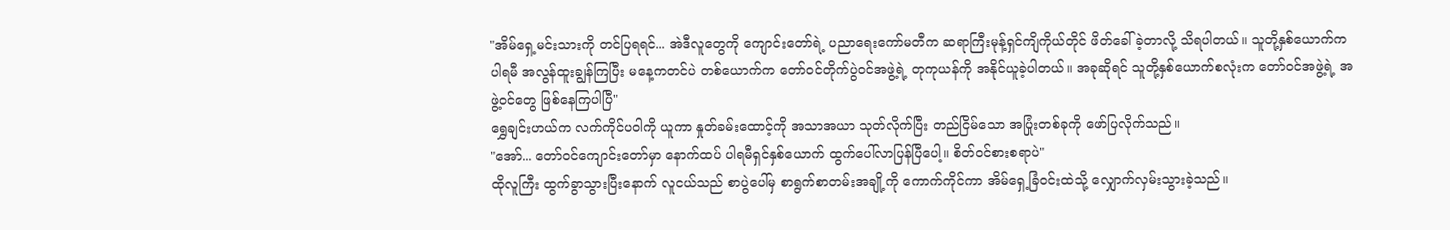"အိမ်ရှေ့မင်းသားကို တင်ပြရရင်... အဲဒီလူတွေကို ကျောင်းတော်ရဲ့ ပညာရေးကော်မတီက ဆရာကြီးမုန့်ရှင်ကျိကိုယ်တိုင် ဖိတ်ခေါ်ခဲ့တာလို့ သိရပါတယ်။ သူတို့နှစ်ယောက်က ပါရမီ အလွန်ထူးချွန်ကြပြီး မနေ့ကတင်ပဲ တစ်ယောက်က တော်ဝင်တိုက်ပွဲဝင်အဖွဲ့ရဲ့ တုကုယန်ကို အနိုင်ယူခဲ့ပါတယ်။ အခုဆိုရင် သူတို့နှစ်ယောက်စလုံးက တော်ဝင်အဖွဲ့ရဲ့ အဖွဲ့ဝင်တွေ ဖြစ်နေကြပါပြီ"
ရွှေချင်းဟယ်က လက်ကိုင်ပဝါကို ယူကာ နှုတ်ခမ်းထောင့်ကို အသာအယာ သုတ်လိုက်ပြီး တည်ငြိမ်သော အပြုံးတစ်ခုကို ဖော်ပြလိုက်သည်။
"အော်... တော်ဝင်ကျောင်းတော်မှာ နောက်ထပ် ပါရမီရှင်နှစ်ယောက် ထွက်ပေါ်လာပြန်ပြီပေါ့။ စိတ်ဝင်စားစရာပဲ"
ထိုလူကြီး ထွက်ခွာသွားပြီးနောက် လူငယ်သည် စာပွဲပေါ်မှ စာရွက်စာတမ်းအချို့ကို ကောက်ကိုင်ကာ အိမ်ရှေ့ခြံဝင်းထဲသို့ လျှောက်လှမ်းသွားခဲ့သည်။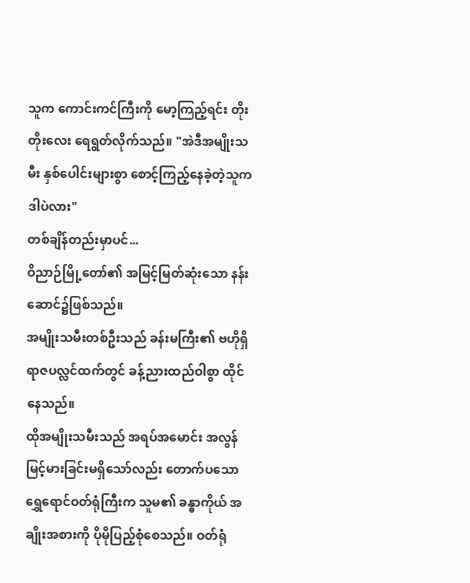သူက ကောင်းကင်ကြီးကို မော့ကြည့်ရင်း တိုးတိုးလေး ရေရွတ်လိုက်သည်။ "အဲဒီအမျိုးသမီး နှစ်ပေါင်းများစွာ စောင့်ကြည့်နေခဲ့တဲ့သူက ဒါပဲလား"
တစ်ချိန်တည်းမှာပင်...
ဝိညာဉ်မြို့တော်၏ အမြင့်မြတ်ဆုံးသော နန်းဆောင်၌ဖြစ်သည်။
အမျိုးသမီးတစ်ဦးသည် ခန်းမကြီး၏ ဗဟိုရှိ ရာဇပလ္လင်ထက်တွင် ခန့်ညားထည်ဝါစွာ ထိုင်နေသည်။
ထိုအမျိုးသမီးသည် အရပ်အမောင်း အလွန်မြင့်မားခြင်းမရှိသော်လည်း တောက်ပသော ရွှေရောင်ဝတ်ရုံကြီးက သူမ၏ ခန္ဓာကိုယ် အချိုးအစားကို ပိုမိုပြည့်စုံစေသည်။ ဝတ်ရုံ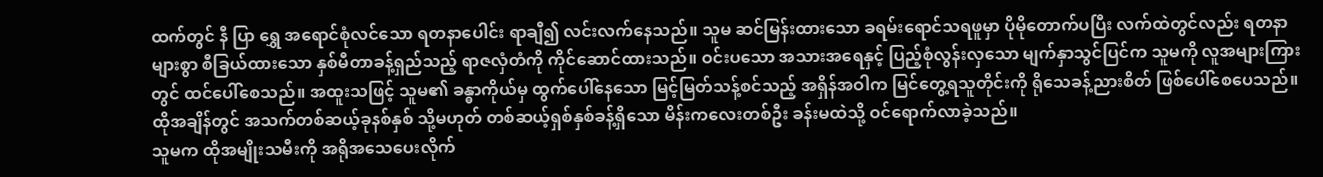ထက်တွင် နီ ပြာ ရွှေ အရောင်စုံလင်သော ရတနာပေါင်း ရာချီ၍ လင်းလက်နေသည်။ သူမ ဆင်မြန်းထားသော ခရမ်းရောင်သရဖူမှာ ပိုမိုတောက်ပပြီး လက်ထဲတွင်လည်း ရတနာများစွာ စီခြယ်ထားသော နှစ်မီတာခန့်ရှည်သည့် ရာဇလှံတံကို ကိုင်ဆောင်ထားသည်။ ဝင်းပသော အသားအရေနှင့် ပြည့်စုံလွန်းလှသော မျက်နှာသွင်ပြင်က သူမကို လူအများကြားတွင် ထင်ပေါ်စေသည်။ အထူးသဖြင့် သူမ၏ ခန္ဓာကိုယ်မှ ထွက်ပေါ်နေသော မြင့်မြတ်သန့်စင်သည့် အရှိန်အဝါက မြင်တွေ့ရသူတိုင်းကို ရိုသေခန့်ညားစိတ် ဖြစ်ပေါ်စေပေသည်။
ထိုအချိန်တွင် အသက်တစ်ဆယ့်ခုနစ်နှစ် သို့မဟုတ် တစ်ဆယ့်ရှစ်နှစ်ခန့်ရှိသော မိန်းကလေးတစ်ဦး ခန်းမထဲသို့ ဝင်ရောက်လာခဲ့သည်။
သူမက ထိုအမျိုးသမီးကို အရိုအသေပေးလိုက်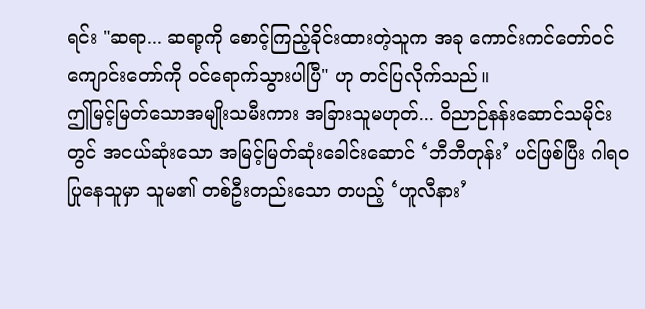ရင်း "ဆရာ... ဆရာ့ကို စောင့်ကြည့်ခိုင်းထားတဲ့သူက အခု ကောင်းကင်တော်ဝင်ကျောင်းတော်ကို ဝင်ရောက်သွားပါပြီ" ဟု တင်ပြလိုက်သည်။
ဤမြင့်မြတ်သောအမျိုးသမီးကား အခြားသူမဟုတ်... ဝိညာဉ်နန်းဆောင်သမိုင်းတွင် အငယ်ဆုံးသော အမြင့်မြတ်ဆုံးခေါင်းဆောင် ‘ဘီဘီတုန်း’ ပင်ဖြစ်ပြီး ဂါရဝပြုနေသူမှာ သူမ၏ တစ်ဦးတည်းသော တပည့် ‘ဟူလီနား’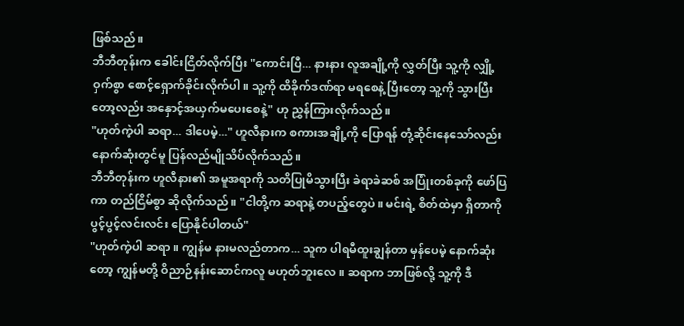ဖြစ်သည်။
ဘီဘီတုန်းက ခေါင်းငြိတ်လိုက်ပြီး "ကောင်းပြီ... နားနား လူအချို့ကို လွှတ်ပြီး သူ့ကို လျှို့ဝှက်စွာ စောင့်ရှောက်ခိုင်းလိုက်ပါ။ သူ့ကို ထိခိုက်ဒဏ်ရာ မရစေနဲ့ ပြီးတော့ သူ့ကို သွားပြီးတော့လည်း အနှောင့်အယှက်မပေးစေနဲ့" ဟု ညွှန်ကြားလိုက်သည်။
"ဟုတ်ကဲ့ပါ ဆရာ... ဒါပေမဲ့..." ဟူလီနားက စကားအချို့ကို ပြောရန် တုံ့ဆိုင်းနေသော်လည်း နောက်ဆုံးတွင်မူ ပြန်လည်မျိုသိပ်လိုက်သည်။
ဘီဘီတုန်းက ဟူလီနား၏ အမူအရာကို သတိပြုမိသွားပြီး ခဲရာခဲဆစ် အပြုံးတစ်ခုကို ဖော်ပြကာ တည်ငြိမ်စွာ ဆိုလိုက်သည်။ "ငါတို့က ဆရာနဲ့ တပည့်တွေပဲ။ မင်းရဲ့ စိတ်ထဲမှာ ရှိတာကို ပွင့်ပွင့်လင်းလင်း ပြောနိုင်ပါတယ်"
"ဟုတ်ကဲ့ပါ ဆရာ။ ကျွန်မ နားမလည်တာက... သူက ပါရမီထူးချွန်တာ မှန်ပေမဲ့ နောက်ဆုံးတော့ ကျွန်မတို့ ဝိညာဉ်နန်းဆောင်ကလူ မဟုတ်ဘူးလေ။ ဆရာက ဘာဖြစ်လို့ သူ့ကို ဒီ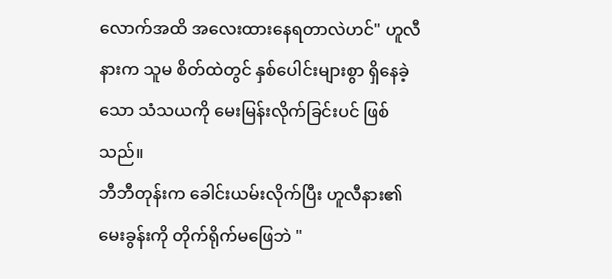လောက်အထိ အလေးထားနေရတာလဲဟင်" ဟူလီနားက သူမ စိတ်ထဲတွင် နှစ်ပေါင်းများစွာ ရှိနေခဲ့သော သံသယကို မေးမြန်းလိုက်ခြင်းပင် ဖြစ်သည်။
ဘီဘီတုန်းက ခေါင်းယမ်းလိုက်ပြီး ဟူလီနား၏ မေးခွန်းကို တိုက်ရိုက်မဖြေဘဲ "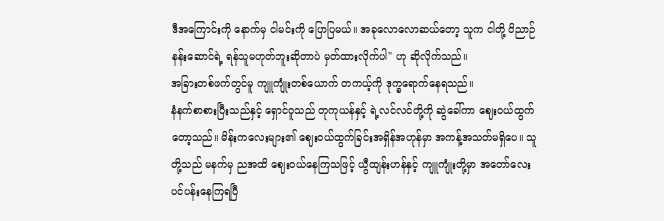ဒီအကြောင်းကို နောက်မှ ငါမင်းကို ပြောပြမယ်။ အခုလောလောဆယ်တော့ သူက ငါတို့ ဝိညာဉ်နန်းဆောင်ရဲ့ ရန်သူမဟုတ်ဘူးဆိုတာပဲ မှတ်ထားလိုက်ပါ" ဟု ဆိုလိုက်သည်။
အခြားတစ်ဖက်တွင်မူ ကျူကျုံးတစ်ယောက် တကယ့်ကို ဒုက္ခရောက်နေရသည်။
နံနက်စာစားပြီးသည်နှင့် ရှောင်ဝူသည် တုကုယန်နှင့် ရဲ့လင်လင်တို့ကို ဆွဲခေါ်ကာ ဈေးဝယ်ထွက်တော့သည်။ မိန်းကလေးများ၏ ဈေးဝယ်ထွက်ခြင်းအရှိန်အဟုန်မှာ အကန့်အသတ်မရှိပေ။ သူတို့သည် မနက်မှ ညအထိ ဈေးဝယ်နေကြသဖြင့် ယွီထျန်းဟန်နှင့် ကျူကျုံးတို့မှာ အတော်လေး ပင်ပန်းနေကြရပြီ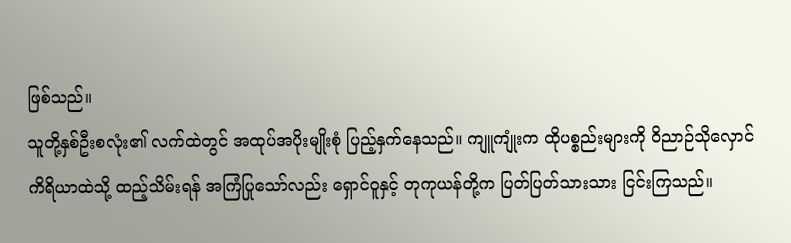ဖြစ်သည်။
သူတို့နှစ်ဦးစလုံး၏ လက်ထဲတွင် အထုပ်အပိုးမျိုးစုံ ပြည့်နှက်နေသည်။ ကျူကျုံးက ထိုပစ္စည်းများကို ဝိညာဉ်သိုလှောင်ကိရိယာထဲသို့ ထည့်သိမ်းရန် အကြံပြုသော်လည်း ရှောင်ဝူနှင့် တုကုယန်တို့က ပြတ်ပြတ်သားသား ငြင်းကြသည်။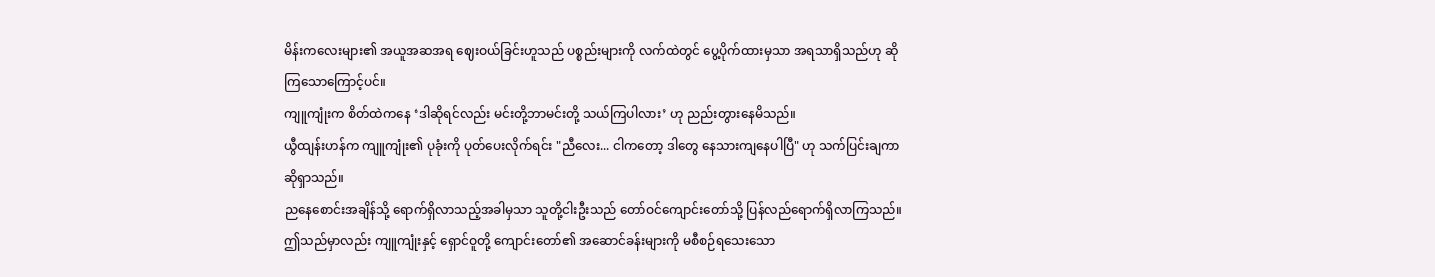မိန်းကလေးများ၏ အယူအဆအရ ဈေးဝယ်ခြင်းဟူသည် ပစ္စည်းများကို လက်ထဲတွင် ပွေ့ပိုက်ထားမှသာ အရသာရှိသည်ဟု ဆိုကြသောကြောင့်ပင်။
ကျူကျုံးက စိတ်ထဲကနေ ‘ဒါဆိုရင်လည်း မင်းတို့ဘာမင်းတို့ သယ်ကြပါလား’ ဟု ညည်းတွားနေမိသည်။
ယွီထျန်းဟန်က ကျူကျုံး၏ ပုခုံးကို ပုတ်ပေးလိုက်ရင်း "ညီလေး... ငါကတော့ ဒါတွေ နေသားကျနေပါပြီ" ဟု သက်ပြင်းချကာ ဆိုရှာသည်။
ညနေစောင်းအချိန်သို့ ရောက်ရှိလာသည့်အခါမှသာ သူတို့ငါးဦးသည် တော်ဝင်ကျောင်းတော်သို့ ပြန်လည်ရောက်ရှိလာကြသည်။ ဤသည်မှာလည်း ကျူကျုံးနှင့် ရှောင်ဝူတို့ ကျောင်းတော်၏ အဆောင်ခန်းများကို မစီစဉ်ရသေးသော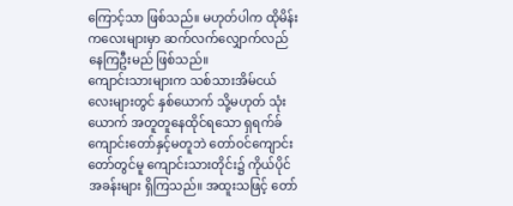ကြောင့်သာ ဖြစ်သည်။ မဟုတ်ပါက ထိုမိန်းကလေးများမှာ ဆက်လက်လျှောက်လည်နေကြဦးမည် ဖြစ်သည်။
ကျောင်းသားများက သစ်သားအိမ်ငယ်လေးများတွင် နှစ်ယောက် သို့မဟုတ် သုံးယောက် အတူတူနေထိုင်ရသော ရှရက်ခ်ကျောင်းတော်နှင့်မတူဘဲ တော်ဝင်ကျောင်းတော်တွင်မူ ကျောင်းသားတိုင်း၌ ကိုယ်ပိုင်အခန်းများ ရှိကြသည်။ အထူးသဖြင့် တော်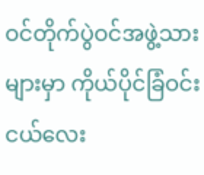ဝင်တိုက်ပွဲဝင်အဖွဲ့သားများမှာ ကိုယ်ပိုင်ခြံဝင်းငယ်လေး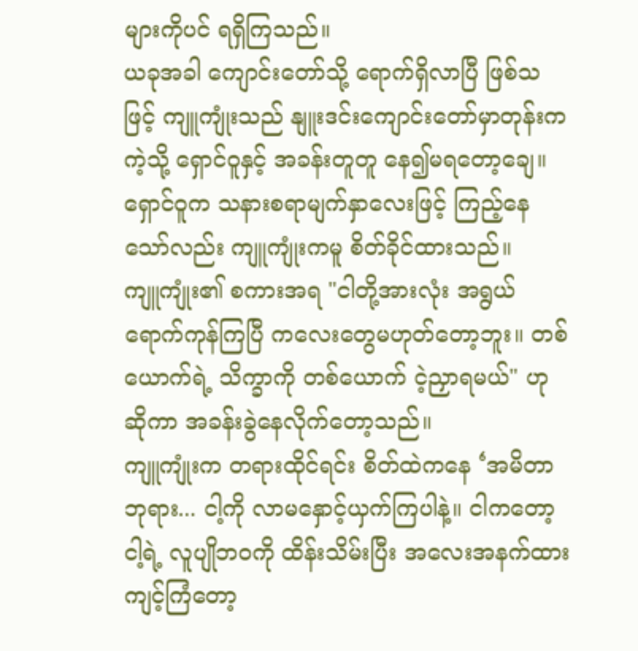များကိုပင် ရရှိကြသည်။
ယခုအခါ ကျောင်းတော်သို့ ရောက်ရှိလာပြီ ဖြစ်သဖြင့် ကျူကျုံးသည် နျူးဒင်းကျောင်းတော်မှာတုန်းကကဲ့သို့ ရှောင်ဝူနှင့် အခန်းတူတူ နေ၍မရတော့ချေ။ ရှောင်ဝူက သနားစရာမျက်နှာလေးဖြင့် ကြည့်နေသော်လည်း ကျူကျုံးကမူ စိတ်ခိုင်ထားသည်။
ကျူကျုံး၏ စကားအရ "ငါတို့အားလုံး အရွယ်ရောက်ကုန်ကြပြီ ကလေးတွေမဟုတ်တော့ဘူး။ တစ်ယောက်ရဲ့ သိက္ခာကို တစ်ယောက် ငဲ့ညှာရမယ်" ဟု ဆိုကာ အခန်းခွဲနေလိုက်တော့သည်။
ကျူကျုံးက တရားထိုင်ရင်း စိတ်ထဲကနေ ‘အမိတာဘုရား... ငါ့ကို လာမနှောင့်ယှက်ကြပါနဲ့။ ငါကတော့ ငါ့ရဲ့ လူပျိုဘဝကို ထိန်းသိမ်းပြီး အလေးအနက်ထား ကျင့်ကြံတော့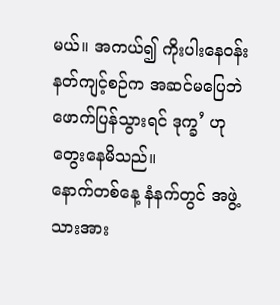မယ်။ အကယ်၍ ကိုးပါးနေဝန်းနတ်ကျင့်စဉ်က အဆင်မပြေဘဲ ဖောက်ပြန်သွားရင် ဒုက္ခ’ ဟု တွေးနေမိသည်။
နောက်တစ်နေ့ နံနက်တွင် အဖွဲ့သားအား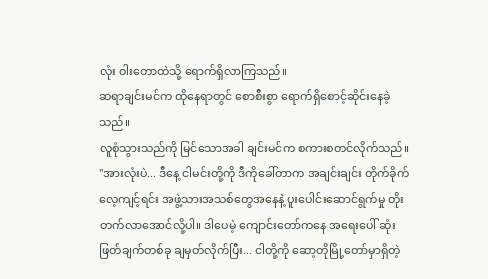လုံး ဝါးတောထဲသို့ ရောက်ရှိလာကြသည်။
ဆရာချင်းမင်က ထိုနေရာတွင် စောစီးစွာ ရောက်ရှိစောင့်ဆိုင်းနေခဲ့သည်။
လူစုံသွားသည်ကို မြင်သောအခါ ချင်းမင်က စကားစတင်လိုက်သည်။ "အားလုံးပဲ... ဒီနေ့ ငါမင်းတို့ကို ဒီကိုခေါ်တာက အချင်းချင်း တိုက်ခိုက်လေ့ကျင့်ရင်း အဖွဲ့သားအသစ်တွေအနေနဲ့ ပူးပေါင်းဆောင်ရွက်မှု တိုးတက်လာအောင်လို့ပါ။ ဒါပေမဲ့ ကျောင်းတော်ကနေ အရေးပေါ် ဆုံးဖြတ်ချက်တစ်ခု ချမှတ်လိုက်ပြီး... ငါတို့ကို ဆော့တိုမြို့တော်မှာရှိတဲ့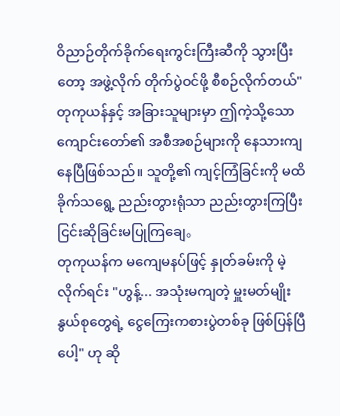ဝိညာဉ်တိုက်ခိုက်ရေးကွင်းကြီးဆီကို သွားပြီးတော့ အဖွဲ့လိုက် တိုက်ပွဲဝင်ဖို့ စီစဉ်လိုက်တယ်"
တုကုယန်နှင့် အခြားသူများမှာ ဤကဲ့သို့သော ကျောင်းတော်၏ အစီအစဉ်များကို နေသားကျနေပြီဖြစ်သည်။ သူတို့၏ ကျင့်ကြံခြင်းကို မထိခိုက်သရွေ့ ညည်းတွားရုံသာ ညည်းတွားကြပြီး ငြင်းဆိုခြင်းမပြုကြချေ。
တုကုယန်က မကျေမနပ်ဖြင့် နှုတ်ခမ်းကို မဲ့လိုက်ရင်း "ဟွန့်... အသုံးမကျတဲ့ မှူးမတ်မျိုးနွယ်စုတွေရဲ့ ငွေကြေးကစားပွဲတစ်ခု ဖြစ်ပြန်ပြီပေါ့" ဟု ဆို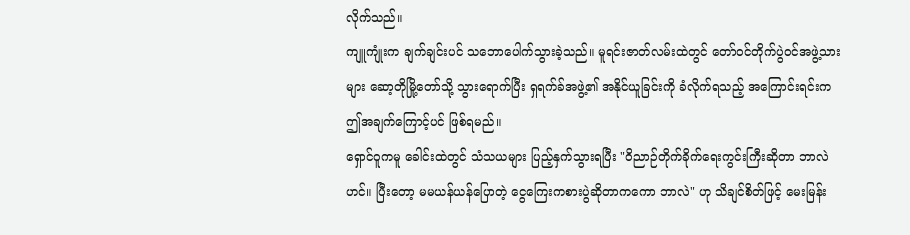လိုက်သည်။
ကျူကျုံးက ချက်ချင်းပင် သဘောပေါက်သွားခဲ့သည်။ မူရင်းဇာတ်လမ်းထဲတွင် တော်ဝင်တိုက်ပွဲဝင်အဖွဲ့သားများ ဆော့တိုမြို့တော်သို့ သွားရောက်ပြီး ရှရက်ခ်အဖွဲ့၏ အနိုင်ယူခြင်းကို ခံလိုက်ရသည့် အကြောင်းရင်းက ဤအချက်ကြောင့်ပင် ဖြစ်ရမည်။
ရှောင်ဝူကမူ ခေါင်းထဲတွင် သံသယများ ပြည့်နှက်သွားရပြီး "ဝိညာဉ်တိုက်ခိုက်ရေးကွင်းကြီးဆိုတာ ဘာလဲဟင်။ ပြီးတော့ မမယန်ယန်ပြောတဲ့ ငွေကြေးကစားပွဲဆိုတာကကော ဘာလဲ" ဟု သိချင်စိတ်ဖြင့် မေးမြန်း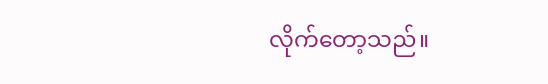လိုက်တော့သည်။